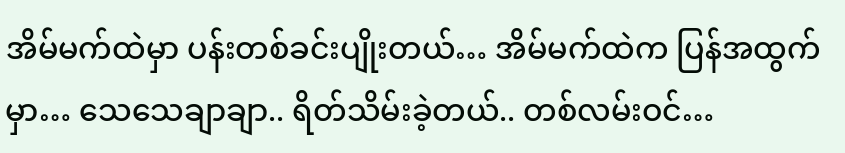အိမ်မက်ထဲမှာ ပန်းတစ်ခင်းပျိုးတယ်… အိမ်မက်ထဲက ပြန်အထွက်မှာ… သေသေချာချာ.. ရိတ်သိမ်းခဲ့တယ်.. တစ်လမ်းဝင်…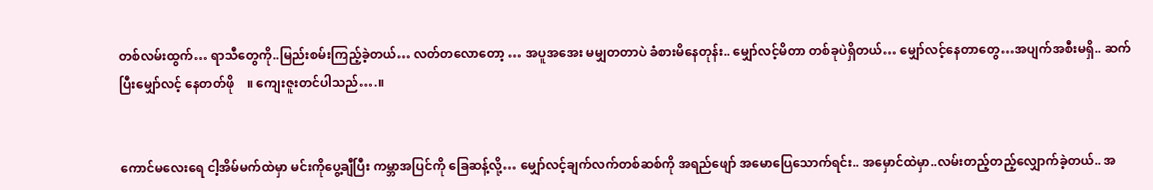တစ်လမ်းထွက်… ရာသီတွေကို..မြည်းစမ်းကြည့်ခဲ့တယ်… လတ်တလောတော့ … အပူအအေး မမျှတတာပဲ ခံစားမိနေတုန်း.. မျှော်လင့်မိတာ တစ်ခုပဲရှိတယ်… မျှော်လင့်နေတာတွေ…အပျက်အစီးမရှိ.. ဆက်ပြီးမျှော်လင့် နေတတ်ဖို    ။ ကျေးဇူးတင်ပါသည်….။


ကောင်မလေးရေ ငါ့အိမ်မက်ထဲမှာ မင်းကိုပွေ့ချီပြီး ကမ္ဘာအပြင်ကို ခြေဆန့်လို့… မျှော်လင့်ချက်လက်တစ်ဆစ်ကို အရည်ဖျော် အမောပြေသောက်ရင်း.. အမှောင်ထဲမှာ..လမ်းတည့်တည့်လျှောက်ခဲ့တယ်.. အ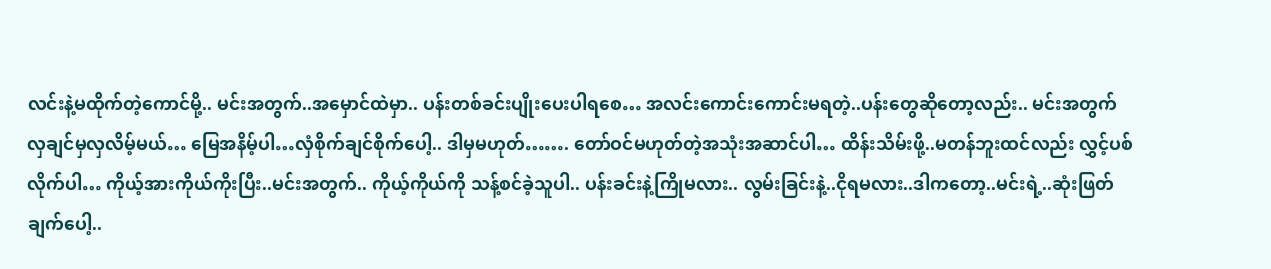လင်းနဲ့မထိုက်တဲ့ကောင်မို့.. မင်းအတွက်..အမှောင်ထဲမှာ.. ပန်းတစ်ခင်းပျိုးပေးပါရစေ… အလင်းကောင်းကောင်းမရတဲ့..ပန်းတွေဆိုတော့လည်း.. မင်းအတွက် လှချင်မှလှလိမ့်မယ်… မြေအနိမ့်ပါ…လှံစိုက်ချင်စိုက်ပေါ့.. ဒါမှမဟုတ်……. တော်ဝင်မဟုတ်တဲ့အသုံးအဆာင်ပါ… ထိန်းသိမ်းဖို့..မတန်ဘူးထင်လည်း လွှင့်ပစ်လိုက်ပါ… ကိုယ့်အားကိုယ်ကိုးပြီး..မင်းအတွက်.. ကိုယ့်ကိုယ်ကို သန့်စင်ခဲ့သူပါ.. ပန်းခင်းနဲ့ကြိုမလား.. လွမ်းခြင်းနဲ့..ငိုရမလား..ဒါကတော့..မင်းရဲ့..ဆုံးဖြတ်ချက်ပေါ့..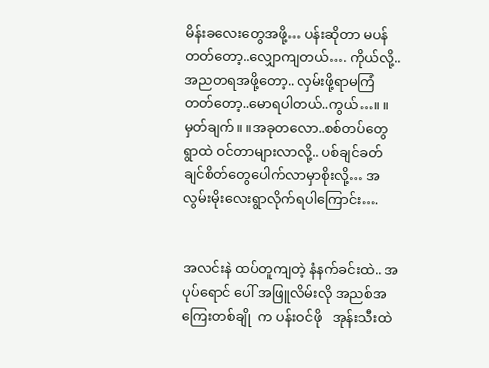မိန်းခလေးတွေအဖို့… ပန်းဆိုတာ မပန်တတ်တော့..လျှောကျတယ်…. ကိုယ်လို့..အညတရအဖို့တော့.. လှမ်းဖို့ရာမကြံတတ်တော့..မောရပါတယ်..ကွယ်…။ ။   မှတ်ချက်။ ။အခုတလော..စစ်တပ်တွေ ရွာထဲ ဝင်တာများလာလို့.. ပစ်ချင်ခတ်ချင်စိတ်တွေပေါက်လာမှာစိုးလို့… အလွမ်းမိုးလေးရွာလိုက်ရပါကြောင်း….


အလင်းနဲ ထပ်တူကျတဲ့ နံနက်ခင်းထဲ.. အပုပ်ရောင် ပေါ် အဖြူလိမ်းလို အညစ်အကြေးတစ်ချို  က ပန်းဝင်ဖို   အုန်းသီးထဲ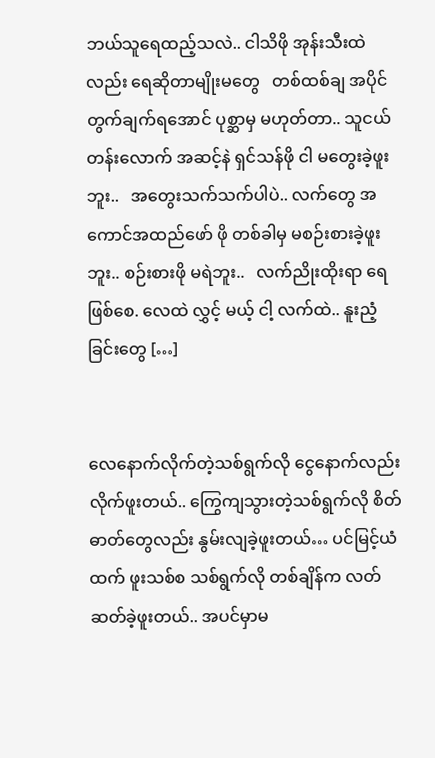ဘယ်သူရေထည့်သလဲ.. ငါသိဖို အုန်းသီးထဲလည်း ရေဆိုတာမျိုးမတွေ   တစ်ထစ်ချ အပိုင်တွက်ချက်ရအောင် ပုစ္ဆာမှ မဟုတ်တာ.. သူငယ်တန်းလောက် အဆင့်နဲ ရှင်သန်ဖို ငါ မတွေးခဲ့ဖူးဘူး..   အတွေးသက်သက်ပါပဲ.. လက်တွေ အကောင်အထည်ဖော် ဖို တစ်ခါမှ မစဉ်းစားခဲ့ဖူးဘူး.. စဉ်းစားဖို မရဲဘူး..   လက်ညိုးထိုးရာ ရေဖြစ်စေ. လေထဲ လွှင့် မယ့် ငါ့ လက်ထဲ.. နူးညံ့ခြင်းတွေ […]


လေနောက်လိုက်တဲ့သစ်ရွက်လို ငွေနောက်လည်းလိုက်ဖူးတယ်.. ကြွေကျသွားတဲ့သစ်ရွက်လို စိတ်ဓာတ်တွေလည်း နွမ်းလျခဲ့ဖူးတယ်… ပင်မြင့်ယံထက် ဖူးသစ်စ သစ်ရွက်လို တစ်ချိန်က လတ်ဆတ်ခဲ့ဖူးတယ်.. အပင်မှာမ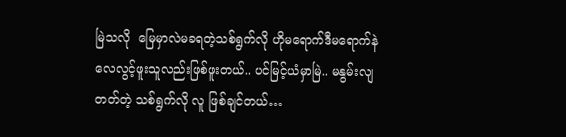မြဲသလို  မြေမှာလဲမခရတဲ့သစ်ရွက်လို ဟိုမရောက်ဒီမရောက်နဲ လေလွင့်ဖူးသူလည်းဖြစ်ဖူးတယ်.. ပင်မြင့်ယံမှာမြဲ.. မနွမ်းလျတတ်တဲ့ သစ်ရွက်လို လူ ဖြစ်ချင်တယ်…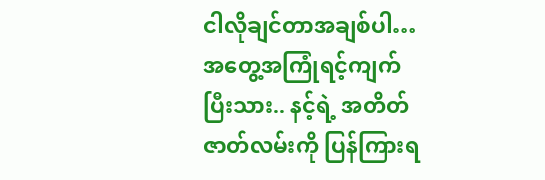ငါလိုချင်တာအချစ်ပါ… အတွေ့အကြုံရင့်ကျက်ပြီးသား.. နင့်ရဲ့ အတိတ်ဇာတ်လမ်းကို ပြန်ကြားရ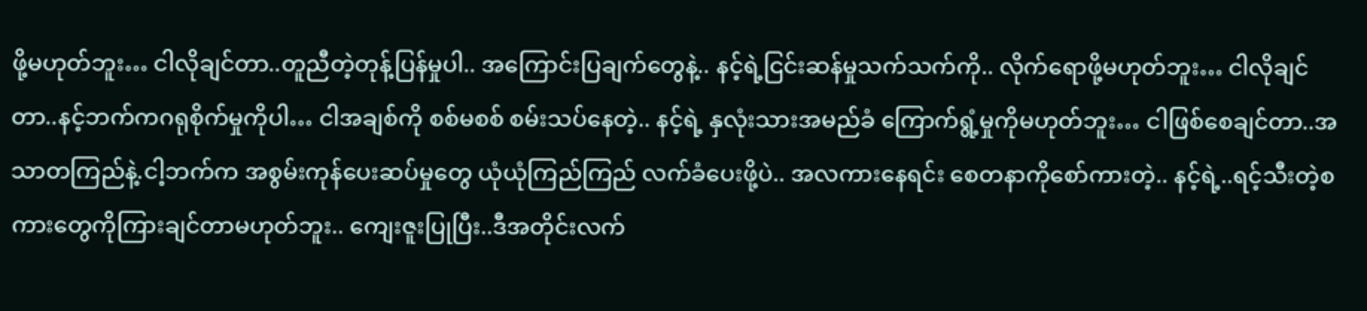ဖို့မဟုတ်ဘူး… ငါလိုချင်တာ..တူညီတဲ့တုန့်ပြန်မှုပါ.. အကြောင်းပြချက်တွေနဲ့.. နင့်ရဲ့ငြင်းဆန်မှုသက်သက်ကို.. လိုက်ရောဖို့မဟုတ်ဘူး… ငါလိုချင်တာ..နင့်ဘက်ကဂရုစိုက်မှုကိုပါ… ငါအချစ်ကို စစ်မစစ် စမ်းသပ်နေတဲ့.. နင့်ရဲ့ နှလုံးသားအမည်ခံ ကြောက်ရွံ့မှုကိုမဟုတ်ဘူး… ငါဖြစ်စေချင်တာ..အသာတကြည်နဲ့.ငါ့ဘက်က အစွမ်းကုန်ပေးဆပ်မှုတွေ ယုံယုံကြည်ကြည် လက်ခံပေးဖို့ပဲ.. အလကားနေရင်း စေတနာကိုစော်ကားတဲ့.. နင့်ရဲ့..ရင့်သီးတဲ့စကားတွေကိုကြားချင်တာမဟုတ်ဘူး.. ကျေးဇူးပြုပြီး..ဒီအတိုင်းလက်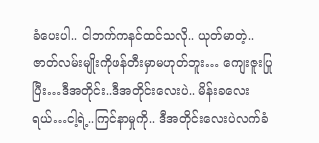ခံပေးပါ.. ငါဘက်ကနင်ထင်သလို.. ယုတ်မာတဲ့..ဇာတ်လမ်းမျိုးကိုဖန်တီးမှာမဟုတ်ဘူး… ကျေးဇူးပြုပြီး…ဒီအတိုင်း..ဒီအတိုင်းလေးပဲ.. မိန်းခလေးရယ်…ငါ့ရဲ့..ကြင်နာမှုကို.. ဒီအတိုင်းလေးပဲလက်ခံ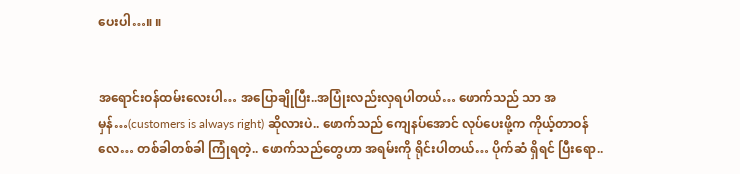ပေးပါ…။ ။


အရောင်းဝန်ထမ်းလေးပါ… အပြောချိုပြီး..အပြုံးလည်းလှရပါတယ်… ဖောက်သည် သာ အမှန်…(customers is always right) ဆိုလားပဲ.. ဖောက်သည် ကျေနပ်အောင် လုပ်ပေးဖို့က ကိုယ့်တာဝန်လေ… တစ်ခါတစ်ခါ ကြုံရတဲ့.. ဖောက်သည်တွေဟာ အရမ်းကို ရိုင်းပါတယ်… ပိုက်ဆံ ရှိရင် ပြီးရော..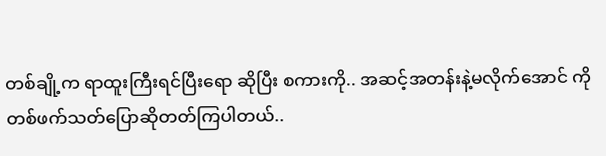တစ်ချို့က ရာထူးကြီးရင်ပြီးရော ဆိုပြီး စကားကို.. အဆင့်အတန်းနဲ့မလိုက်အောင် ကို တစ်ဖက်သတ်ပြောဆိုတတ်ကြပါတယ်..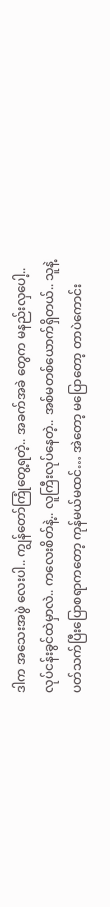ဒါက အသေးအဖွဲ လေးပါ.. ကျွန်တော်ကြုံတွေ့ရတဲ့.. အခက်အခဲ တွေက မနည်းလှပေါ့.. လုပ်ငန်းခွင်ထဲမှာလဲ.. ကလေးစိတ်နဲ့.. လူကြီးလုပ်နေတဲ့.. အစ်မတစ်ယောက်ရှိတယ်.. သူနဲ့ ပတ်သက်ပြီးပြောစရာကတော့ ကုန်မယ်မထင်… အဲတော့ မပြောတော့ တာပဲကောင်း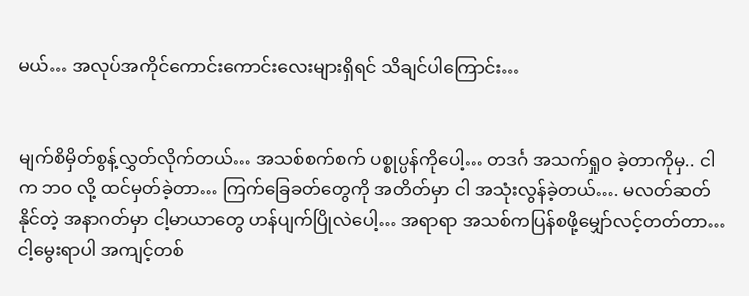မယ်… အလုပ်အကိုင်ကောင်းကောင်းလေးများရှိရင် သိချင်ပါကြောင်း…


မျက်စိမှိတ်စွန့်လွှတ်လိုက်တယ်… အသစ်စက်စက် ပစ္စုပ္ပန်ကိုပေါ့… တဒင်္ဂ အသက်ရှုဝ ခဲ့တာကိုမှ.. ငါက ဘဝ လို့ ထင်မှတ်ခဲ့တာ… ကြက်ခြေခတ်တွေကို အတိတ်မှာ ငါ အသုံးလွန်ခဲ့တယ်…. မလတ်ဆတ်နိုင်တဲ့ အနာဂတ်မှာ ငါ့မာယာတွေ ဟန်ပျက်ပြိုလဲပေါ့… အရာရာ အသစ်ကပြန်စဖို့မျှော်လင့်တတ်တာ… ငါ့မွေးရာပါ အကျင့်တစ်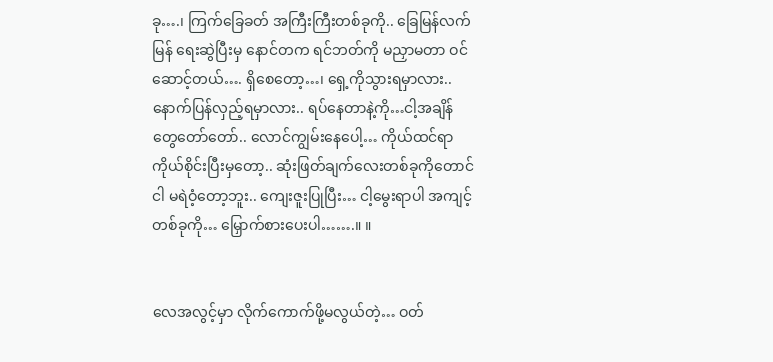ခု….၊ ကြက်ခြေခတ် အကြီးကြီးတစ်ခုကို.. ခြေမြန်လက်မြန် ရေးဆွဲပြီးမှ နောင်တက ရင်ဘတ်ကို မညှာမတာ ဝင်ဆောင့်တယ်…. ရှိစေတော့…၊ ရှေ့ကိုသွားရမှာလား.. နောက်ပြန်လှည့်ရမှာလား.. ရပ်နေတာနဲ့ကို…ငါ့အချိန်တွေတော်တော်.. လောင်ကျွမ်းနေပေါ့… ကိုယ်ထင်ရာကိုယ်စိုင်းပြီးမှတော့.. ဆုံးဖြတ်ချက်လေးတစ်ခုကိုတောင် ငါ မရဲဝံ့တော့ဘူး.. ကျေးဇူးပြုပြီး… ငါ့မွေးရာပါ အကျင့်တစ်ခုကို… မြှောက်စားပေးပါ…….။ ။


လေအလွင့်မှာ လိုက်ကောက်ဖို့မလွယ်တဲ့… ဝတ်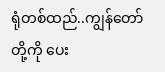ရုံတစ်ထည်..ကျွန်တော်တို့ကို ပေး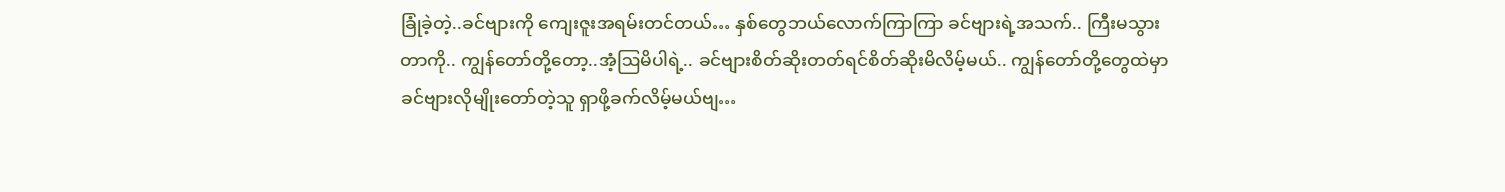ခြုံခဲ့တဲ့..ခင်ဗျားကို ကျေးဇူးအရမ်းတင်တယ်… နှစ်တွေဘယ်လောက်ကြာကြာ ခင်ဗျားရဲ့အသက်.. ကြီးမသွားတာကို.. ကျွန်တော်တို့တော့..အံ့ဩမိပါရဲ့.. ခင်ဗျားစိတ်ဆိုးတတ်ရင်စိတ်ဆိုးမိလိမ့်မယ်.. ကျွန်တော်တို့တွေထဲမှာ ခင်ဗျားလိုမျိုးတော်တဲ့သူ ရှာဖို့ခက်လိမ့်မယ်ဗျ…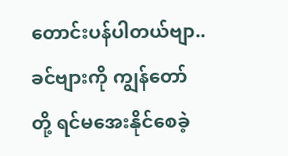တောင်းပန်ပါတယ်ဗျာ.. ခင်ဗျားကို ကျွန်တော်တို့ ရင်မအေးနိုင်စေခဲ့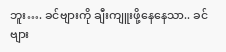ဘူး…. ခင်ဗျားကို ချီးကျူးဖို့နေနေသာ.. ခင်ဗျား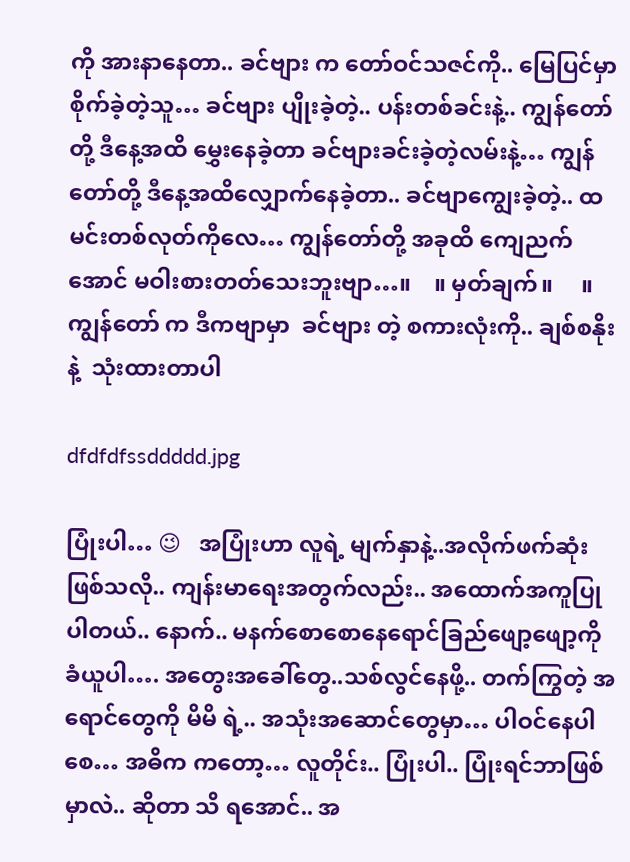ကို အားနာနေတာ.. ခင်ဗျား က တော်ဝင်သဇင်ကို.. မြေပြင်မှာ စိုက်ခဲ့တဲ့သူ… ခင်ဗျား ပျိုးခဲ့တဲ့.. ပန်းတစ်ခင်းနဲ့.. ကျွန်တော်တို့ ဒီနေ့အထိ မွှေးနေခဲ့တာ ခင်ဗျားခင်းခဲ့တဲ့လမ်းနဲ့… ကျွန်တော်တို့ ဒီနေ့အထိလျှောက်နေခဲ့တာ.. ခင်ဗျာကျွေးခဲ့တဲ့.. ထမင်းတစ်လုတ်ကိုလေ… ကျွန်တော်တို့ အခုထိ ကျေညက်အောင် မဝါးစားတတ်သေးဘူးဗျာ…။    ။ မှတ်ချက်။     ။ကျွန်တော် က ဒီကဗျာမှာ  ခင်ဗျား တဲ့ စကားလုံးကို.. ချစ်စနိုးနဲ့  သုံးထားတာပါ

dfdfdfssddddd.jpg

ပြုံးပါ… 😉   အပြုံးဟာ လူရဲ့ မျက်နှာနဲ့..အလိုက်ဖက်ဆုံးဖြစ်သလို.. ကျန်းမာရေးအတွက်လည်း.. အထောက်အကူပြုပါတယ်.. နောက်.. မနက်စောစောနေရောင်ခြည်ဖျော့ဖျော့ကို ခံယူပါ…. အတွေးအခေါ်တွေ..သစ်လွင်နေဖို့.. တက်ကြွတဲ့ အရောင်တွေကို မိမိ ရဲ့.. အသုံးအဆောင်တွေမှာ… ပါဝင်နေပါစေ… အဓိက ကတော့… လူတိုင်း.. ပြုံးပါ.. ပြုံးရင်ဘာဖြစ်မှာလဲ.. ဆိုတာ သိ ရအောင်.. အ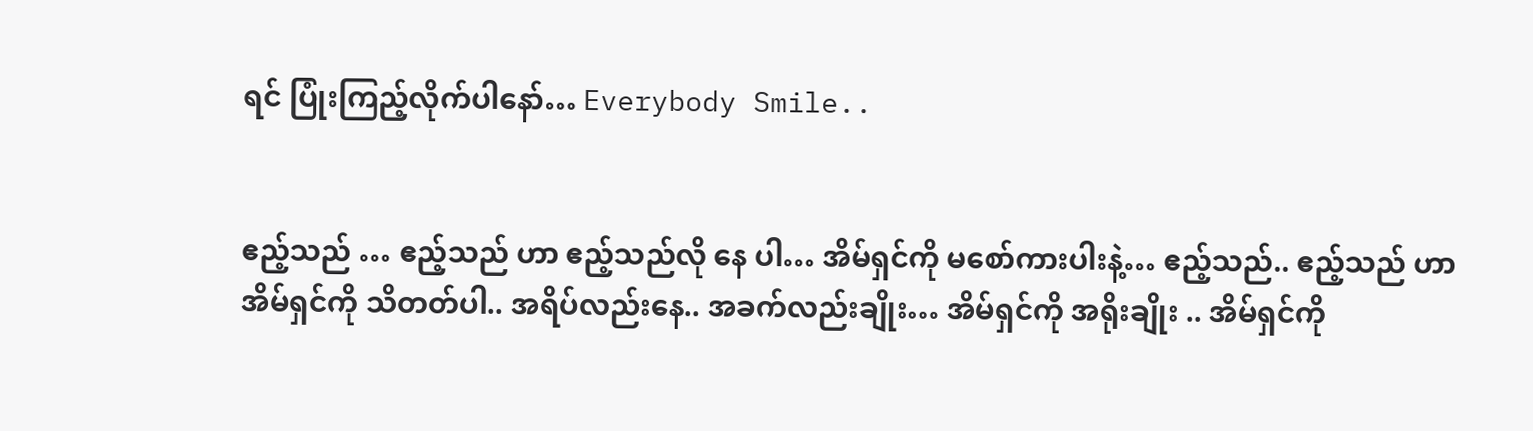ရင် ပြုံးကြည့်လိုက်ပါနော်… Everybody Smile..


ဧည့်သည် … ဧည့်သည် ဟာ ဧည့်သည်လို နေ ပါ… အိမ်ရှင်ကို မစော်ကားပါးနဲ့… ဧည့်သည်.. ဧည့်သည် ဟာ အိမ်ရှင်ကို သိတတ်ပါ.. အရိပ်လည်းနေ.. အခက်လည်းချိုး… အိမ်ရှင်ကို အရိုးချိုး .. အိမ်ရှင်ကို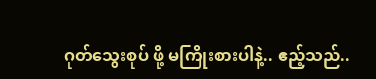ဂုတ်သွေးစုပ် ဖို့ မကြိုးစားပါနဲ့.. ဧည့်သည်..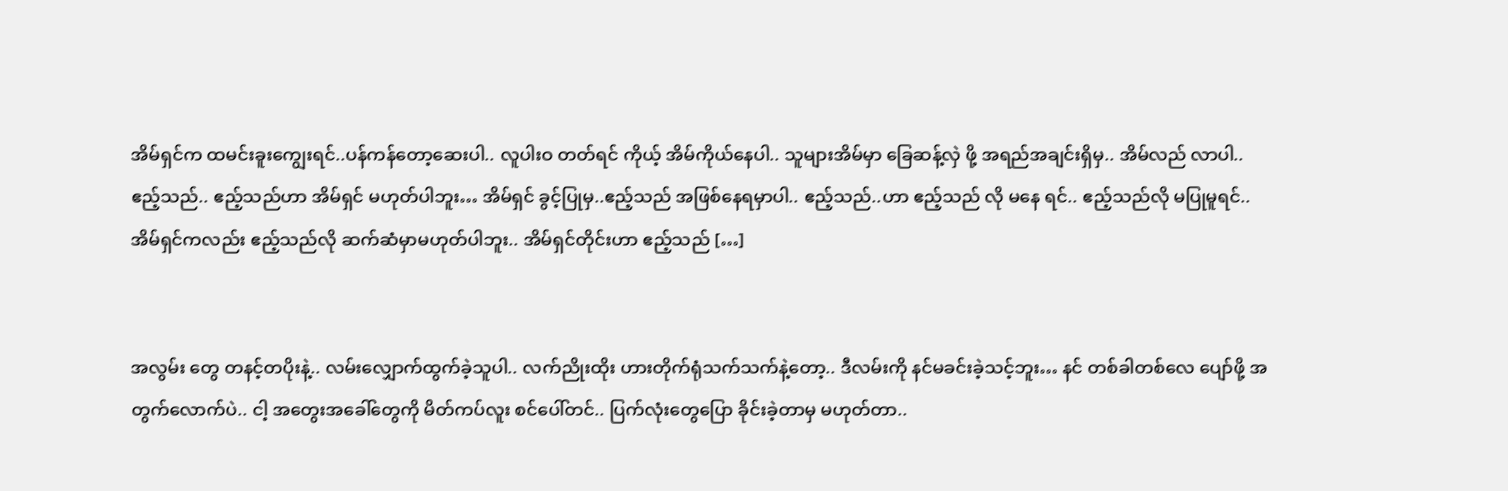အိမ်ရှင်က ထမင်းခူးကျွေးရင်..ပန်ကန်တော့ဆေးပါ.. လူပါးဝ တတ်ရင် ကိုယ့် အိမ်ကိုယ်နေပါ.. သူများအိမ်မှာ ခြေဆန့်လှဲ ဖို့ အရည်အချင်းရှိမှ.. အိမ်လည် လာပါ.. ဧည့်သည်.. ဧည့်သည်ဟာ အိမ်ရှင် မဟုတ်ပါဘူး… အိမ်ရှင် ခွင့်ပြုမှ..ဧည့်သည် အဖြစ်နေရမှာပါ.. ဧည့်သည်..ဟာ ဧည့်သည် လို မနေ ရင်.. ဧည့်သည်လို မပြုမူရင်.. အိမ်ရှင်ကလည်း ဧည့်သည်လို ဆက်ဆံမှာမဟုတ်ပါဘူး.. အိမ်ရှင်တိုင်းဟာ ဧည့်သည် […]


အလွမ်း တွေ တနင့်တပိုးနဲ့.. လမ်းလျှောက်ထွက်ခဲ့သူပါ.. လက်ညိုးထိုး ဟားတိုက်ရုံသက်သက်နဲ့တော့.. ဒီလမ်းကို နင်မခင်းခဲ့သင့်ဘူး… နင် တစ်ခါတစ်လေ ပျော်ဖို့ အတွက်လောက်ပဲ.. ငါ့ အတွေးအခေါ်တွေကို မိတ်ကပ်လူး စင်ပေါ်တင်.. ပြက်လုံးတွေပြော ခိုင်းခဲ့တာမှ မဟုတ်တာ..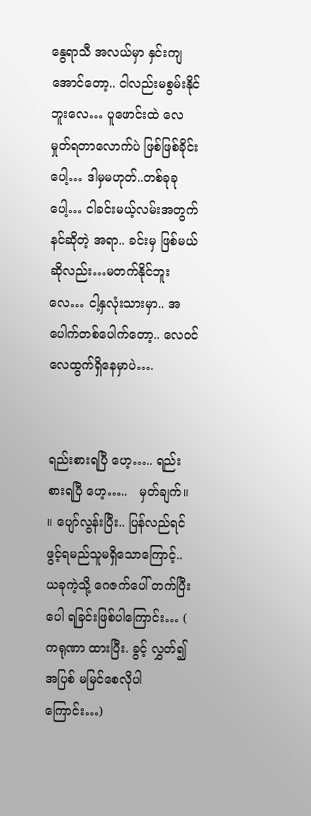နွေရာသီ အလယ်မှာ နှင်းကျအောင်တော့.. ငါလည်းမစွမ်းနိုင်ဘူးလေ… ပူဖောင်းထဲ လေမှုတ်ရတာလောက်ပဲ ဖြစ်ဖြစ်ခိုင်းပေါ့… ဒါမှမဟုတ်..တစ်ခုခု ပေါ့… ငါခင်းမယ့်လမ်းအတွက် နင်ဆိုတဲ့ အရာ.. ခင်းမှ ဖြစ်မယ်ဆိုလည်း…မတက်နိုင်ဘူးလေ… ငါ့နှလုံးသားမှာ.. အပေါက်တစ်ပေါက်တော့.. လေဝင်လေထွက်ရှိနေမှာပဲ….


ရည်းစားရပြီ ဟေ့….. ရည်းစားရပြီ ဟေ့…..   မှတ်ချက်။ ။ ပျော်လွန်းပြီး.. ပြန်လည်ရင်ဖွင့်ရမည်သူမရှိသောကြောင့်.. ယခုကဲ့သို့ ဂေဇက်ပေါ် တက်ပြီး ပေါ ရခြင်းဖြစ်ပါကြောင်း… ( ကရုဏာ ထားပြီး. ခွင့် လွှတ်၍ အပြစ် မမြင်စေလိုပါကြောင်း…)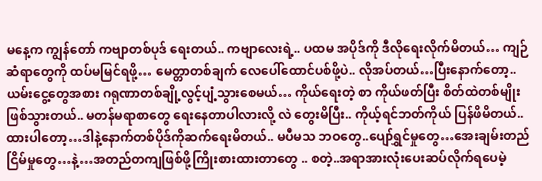မနေ့က ကျွန်တော် ကဗျာတစ်ပုဒ် ရေးတယ်.. ကဗျာလေးရဲ့.. ပထမ အပိုဒ်ကို ဒီလိုရေးလိုက်မိတယ်… ကျဉ်ဆံရာတွေကို ထပ်မမြင်ရဖို့… မေတ္တာတစ်ချက် လေပေါ်ထောင်ပစ်ဖို့ပဲ.. လိုအပ်တယ်…ပြီးနောက်တော့.. ယမ်းငွေ့တွေအစား ဂရုဏာတစ်ချို့လွင့်ပျံ့သွားစေမယ်… ကိုယ်ရေးတဲ့ စာ ကိုယ်ဖတ်ပြီး စိတ်ထဲတစ်မျိုးဖြစ်သွားတယ်.. မတန်မရာစာတွေ ရေးနေတာပါလားလို့ လဲ တွေးမိပြီး.. ကိုယ့်ရင်ဘတ်ကိုယ် ပြန်ဖိမိတယ်..ထားပါတော့…ဒါနဲ့နောက်တစ်ပိုဒ်ကိုဆက်ရေးမိတယ်.. မပီမသ ဘဝတွေ..ပျော်ရွှင်မှုတွေ…အေးချမ်းတည်ငြိမ်မှုတွေ…နဲ့…အတည်တကျဖြစ်ဖို့ကြိုးစားထားတာတွေ .. စတဲ့..အရာအားလုံးပေးဆပ်လိုက်ရပေမဲ့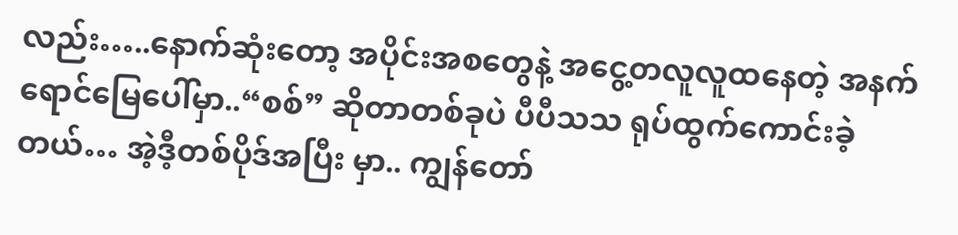လည်း…..နောက်ဆုံးတော့ အပိုင်းအစတွေနဲ့ အငွေ့တလူလူထနေတဲ့ အနက်ရောင်မြေပေါ်မှာ..“စစ်” ဆိုတာတစ်ခုပဲ ပီပီသသ ရုပ်ထွက်ကောင်းခဲ့တယ်… အဲ့ဒီ့တစ်ပိုဒ်အပြီး မှာ.. ကျွန်တော်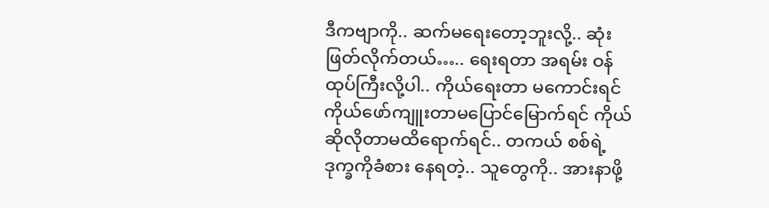ဒီကဗျာကို.. ဆက်မရေးတော့ဘူးလို့.. ဆုံးဖြတ်လိုက်တယ်….. ရေးရတာ အရမ်း ဝန်ထုပ်ကြီးလို့ပါ.. ကိုယ်ရေးတာ မကောင်းရင် ကိုယ်ဖော်ကျူးတာမပြောင်မြောက်ရင် ကိုယ်ဆိုလိုတာမထိရောက်ရင်.. တကယ် စစ်ရဲ့ဒုက္ခကိုခံစား နေရတဲ့.. သူတွေကို.. အားနာဖို့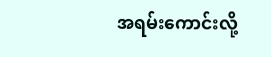အရမ်းကောင်းလို့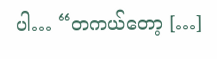ပါ… “တကယ်တော့ […]